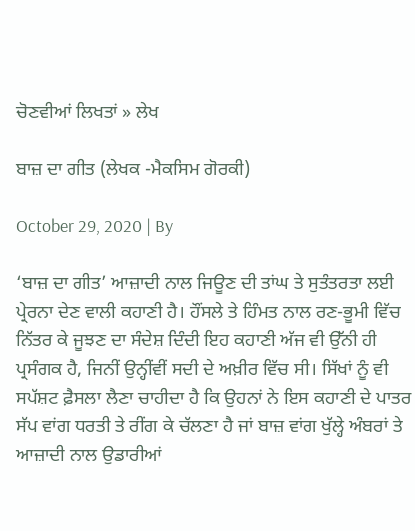ਚੋਣਵੀਆਂ ਲਿਖਤਾਂ » ਲੇਖ

ਬਾਜ਼ ਦਾ ਗੀਤ (ਲੇਖਕ -ਮੈਕਸਿਮ ਗੋਰਕੀ)

October 29, 2020 | By

‘ਬਾਜ਼ ਦਾ ਗੀਤ’ ਆਜ਼ਾਦੀ ਨਾਲ ਜਿਊਣ ਦੀ ਤਾਂਘ ਤੇ ਸੁਤੰਤਰਤਾ ਲਈ ਪ੍ਰੇਰਨਾ ਦੇਣ ਵਾਲੀ ਕਹਾਣੀ ਹੈ। ਹੌਂਸਲੇ ਤੇ ਹਿੰਮਤ ਨਾਲ ਰਣ-ਭੂਮੀ ਵਿੱਚ ਨਿੱਤਰ ਕੇ ਜੂਝਣ ਦਾ ਸੰਦੇਸ਼ ਦਿੰਦੀ ਇਹ ਕਹਾਣੀ ਅੱਜ ਵੀ ਉੱਨੀ ਹੀ ਪ੍ਰਸੰਗਕ ਹੈ, ਜਿਨੀਂ ਉਨ੍ਹੀਂਵੀਂ ਸਦੀ ਦੇ ਅਖ਼ੀਰ ਵਿੱਚ ਸੀ। ਸਿੱਖਾਂ ਨੂੰ ਵੀ ਸਪੱਸ਼ਟ ਫ਼ੈਸਲਾ ਲੈਣਾ ਚਾਹੀਦਾ ਹੈ ਕਿ ਉਹਨਾਂ ਨੇ ਇਸ ਕਹਾਣੀ ਦੇ ਪਾਤਰ ਸੱਪ ਵਾਂਗ ਧਰਤੀ ਤੇ ਰੀਂਗ ਕੇ ਚੱਲਣਾ ਹੈ ਜਾਂ ਬਾਜ਼ ਵਾਂਗ ਖੁੱਲ੍ਹੇ ਅੰਬਰਾਂ ਤੇ ਆਜ਼ਾਦੀ ਨਾਲ ਉਡਾਰੀਆਂ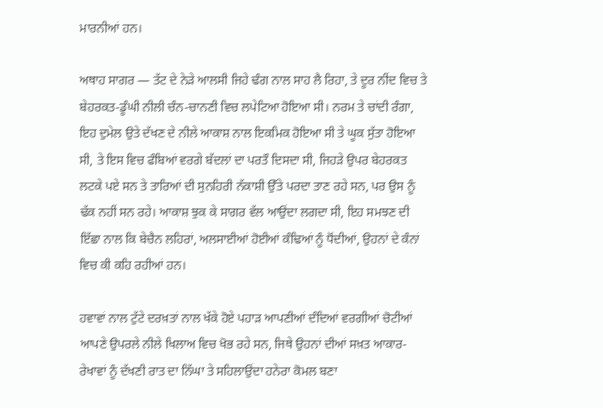ਮਾਰਨੀਆਂ ਹਨ।

ਅਥਾਹ ਸਾਗਰ — ਤੱਟ ਦੇ ਨੇੜੇ ਆਲਸੀ ਜਿਹੇ ਢੰਗ ਨਾਲ ਸਾਹ ਲੈ ਰਿਹਾ, ਤੇ ਦੂਰ ਨੀਂਦ ਵਿਚ ਤੇ ਬੇਹਰਕਤ-ਡੂੰਘੀ ਨੀਲੀ ਚੰਨ-ਚਾਨਣੀ ਵਿਚ ਲਪੇਟਿਆ ਹੋਇਆ ਸੀ। ਨਰਮ ਤੇ ਚਾਂਦੀ ਰੰਗਾ, ਇਹ ਦੁਮੇਲ ਉਤੇ ਦੱਖਣ ਦੇ ਨੀਲੇ ਆਕਾਸ਼ ਨਾਲ ਇਕਮਿਕ ਹੋਇਆ ਸੀ ਤੇ ਘੂਕ ਸੁੱਤਾ ਹੋਇਆ ਸੀ, ਤੇ ਇਸ ਵਿਚ ਫੰਬਿਆਂ ਵਰਗੇ ਬੱਦਲਾਂ ਦਾ ਪਰਤੌ ਦਿਸਦਾ ਸੀ, ਜਿਹੜੇ ਉਪਰ ਬੇਹਰਕਤ ਲਟਕੇ ਪਏ ਸਨ ਤੇ ਤਾਰਿਆਂ ਦੀ ਸੁਨਹਿਰੀ ਨੱਕਾਸ਼ੀ ਉੱਤੇ ਪਰਦਾ ਤਾਣ ਰਹੇ ਸਨ, ਪਰ ਉਸ ਨੂੰ ਢੱਕ ਨਹੀਂ ਸਨ ਰਹੇ। ਆਕਾਸ਼ ਝੁਕ ਕੇ ਸਾਗਰ ਵੱਲ ਆਉਂਦਾ ਲਗਦਾ ਸੀ, ਇਹ ਸਮਝਣ ਦੀ ਇੱਛਾ ਨਾਲ ਕਿ ਬੇਚੈਨ ਲਹਿਰਾਂ, ਅਲਸਾਈਆਂ ਹੋਈਆਂ ਕੰਢਿਆਂ ਨੂੰ ਧੋਂਦੀਆਂ, ਉਹਨਾਂ ਦੇ ਕੰਨਾਂ ਵਿਚ ਕੀ ਕਹਿ ਰਹੀਆਂ ਹਨ।

ਹਵਾਵਾਂ ਨਾਲ ਟੁੱਟੇ ਦਰਖ਼ਤਾਂ ਨਾਲ ਖੱਕੇ ਹੋਏ ਪਹਾੜ ਆਪਣੀਆਂ ਦੰਦਿਆਂ ਵਰਗੀਆਂ ਚੋਟੀਆਂ ਆਪਣੇ ਉਪਰਲੇ ਨੀਲੇ ਖਿਲਾਅ ਵਿਚ ਖੋਭ ਰਹੇ ਸਨ, ਜਿਥੇ ਉਹਨਾਂ ਦੀਆਂ ਸਖ਼ਤ ਆਕਾਰ-ਰੇਖਾਵਾਂ ਨੂੰ ਦੱਖਣੀ ਰਾਤ ਦਾ ਨਿੱਘਾ ਤੇ ਸਹਿਲਾਉਂਦਾ ਹਨੇਰਾ ਕੋਮਲ ਬਣਾ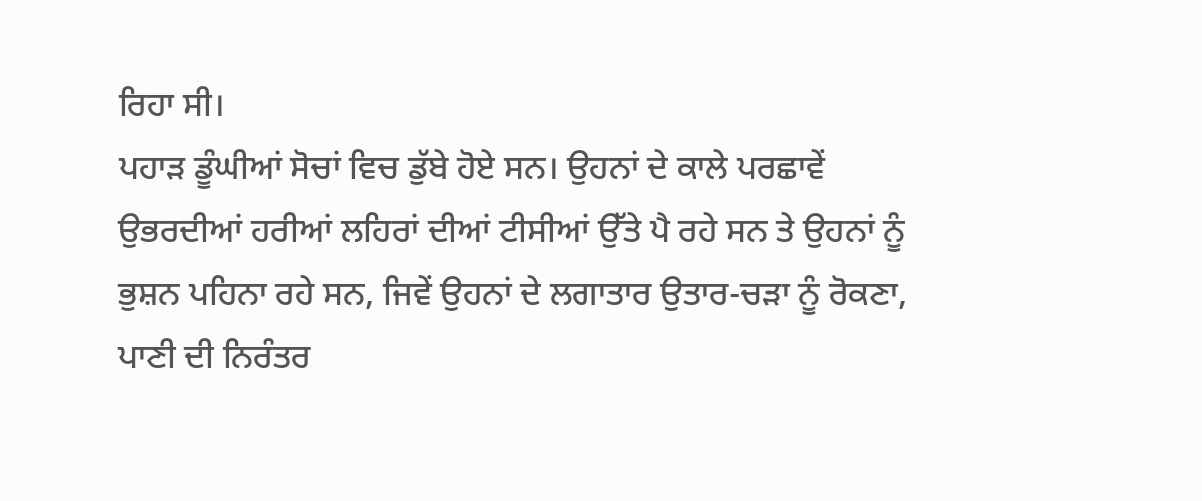ਰਿਹਾ ਸੀ।
ਪਹਾੜ ਡੂੰਘੀਆਂ ਸੋਚਾਂ ਵਿਚ ਡੁੱਬੇ ਹੋਏ ਸਨ। ਉਹਨਾਂ ਦੇ ਕਾਲੇ ਪਰਛਾਵੇਂ ਉਭਰਦੀਆਂ ਹਰੀਆਂ ਲਹਿਰਾਂ ਦੀਆਂ ਟੀਸੀਆਂ ਉੱਤੇ ਪੈ ਰਹੇ ਸਨ ਤੇ ਉਹਨਾਂ ਨੂੰ ਭੁਸ਼ਨ ਪਹਿਨਾ ਰਹੇ ਸਨ, ਜਿਵੇਂ ਉਹਨਾਂ ਦੇ ਲਗਾਤਾਰ ਉਤਾਰ-ਚੜਾ ਨੂੰ ਰੋਕਣਾ, ਪਾਣੀ ਦੀ ਨਿਰੰਤਰ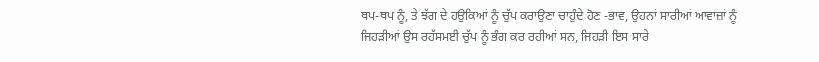ਥਪ-ਥਪ ਨੂੰ, ਤੇ ਝੱਗ ਦੇ ਹਉਕਿਆਂ ਨੂੰ ਚੁੱਪ ਕਰਾਉਣਾ ਚਾਹੁੰਦੇ ਹੋਣ -ਭਾਵ, ਉਹਨਾਂ ਸਾਰੀਆਂ ਆਵਾਜ਼ਾਂ ਨੂੰ ਜਿਹੜੀਆਂ ਉਸ ਰਹੱਸਮਈ ਚੁੱਪ ਨੂੰ ਭੰਗ ਕਰ ਰਹੀਆਂ ਸਨ, ਜਿਹੜੀ ਇਸ ਸਾਰੇ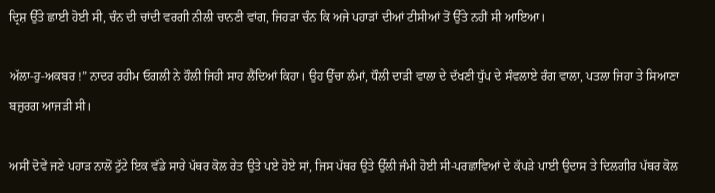ਦ੍ਰਿਸ਼ ਉੱਤੇ ਛਾਈ ਹੋਈ ਸੀ, ਚੰਨ ਦੀ ਚਾਂਦੀ ਵਰਗੀ ਨੀਲੀ ਚਾਨਣੀ ਵਾਂਗ, ਜਿਹੜਾ ਚੰਨ ਕਿ ਅਜੇ ਪਹਾੜਾਂ ਦੀਆਂ ਟੀਸੀਆਂ ਤੋਂ ਉੱਤੇ ਨਹੀਂ ਸੀ ਆਇਆ।

ਅੱਲਾ-ਹੁ-ਅਕਬਰ !” ਨਾਦਰ ਰਹੀਮ ਓਗਲੀ ਨੇ ਹੌਲੀ ਜਿਹੀ ਸਾਹ ਲੈਂਦਿਆਂ ਕਿਹਾ। ਉਹ ਉੱਚਾ ਲੰਮਾਂ, ਧੌਲੀ ਦਾੜੀ ਵਾਲਾ ਦੇ ਦੱਖਣੀ ਧੁੱਪ ਦੇ ਸੰਵਲਾਏ ਰੰਗ ਵਾਲਾ, ਪਤਲਾ ਜਿਹਾ ਤੇ ਸਿਆਣਾ ਬਜ਼ੁਰਗ ਆਜੜੀ ਸੀ।

ਅਸੀਂ ਦੋਵੇਂ ਜਣੇ ਪਹਾੜ ਨਾਲੋਂ ਟੁੱਟੇ ਇਕ ਵੱਡੇ ਸਾਰੇ ਪੱਥਰ ਕੋਲ ਰੇਤ ਉਤੇ ਪਏ ਹੋਏ ਸਾਂ, ਜਿਸ ਪੱਥਰ ਉਤੇ ਉੱਲੀ ਜੰਮੀ ਹੋਈ ਸੀ-ਪਰਛਾਵਿਆਂ ਦੇ ਕੱਪੜੇ ਪਾਈ ਉਦਾਸ ਤੇ ਦਿਲਗੀਰ ਪੱਥਰ ਕੋਲ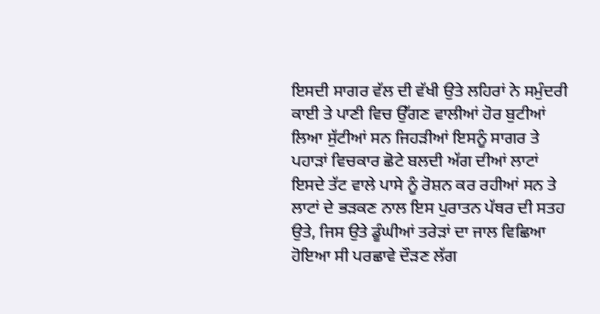ਇਸਦੀ ਸਾਗਰ ਵੱਲ ਦੀ ਵੱਖੀ ਉਤੇ ਲਹਿਰਾਂ ਨੇ ਸਮੁੰਦਰੀ ਕਾਈ ਤੇ ਪਾਣੀ ਵਿਚ ਉੱਗਣ ਵਾਲੀਆਂ ਹੋਰ ਬੁਟੀਆਂ ਲਿਆ ਸੁੱਟੀਆਂ ਸਨ ਜਿਹੜੀਆਂ ਇਸਨੂੰ ਸਾਗਰ ਤੇ ਪਹਾੜਾਂ ਵਿਚਕਾਰ ਛੋਟੇ ਬਲਦੀ ਅੱਗ ਦੀਆਂ ਲਾਟਾਂ ਇਸਦੇ ਤੱਟ ਵਾਲੇ ਪਾਸੇ ਨੂੰ ਰੋਸ਼ਨ ਕਰ ਰਹੀਆਂ ਸਨ ਤੇ ਲਾਟਾਂ ਦੇ ਭੜਕਣ ਨਾਲ ਇਸ ਪੁਰਾਤਨ ਪੱਥਰ ਦੀ ਸਤਹ ਉਤੇ, ਜਿਸ ਉਤੇ ਡੂੰਘੀਆਂ ਤਰੇੜਾਂ ਦਾ ਜਾਲ ਵਿਛਿਆ ਹੋਇਆ ਸੀ ਪਰਛਾਵੇ ਦੌੜਣ ਲੱਗ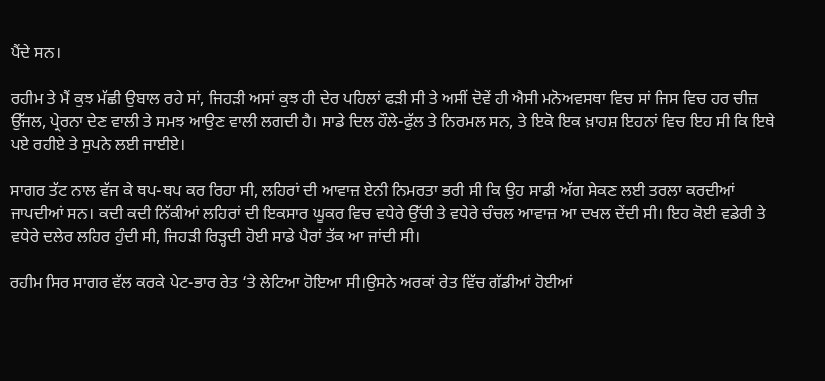ਪੈਂਦੇ ਸਨ।

ਰਹੀਮ ਤੇ ਮੈਂ ਕੁਝ ਮੱਛੀ ਉਬਾਲ ਰਹੇ ਸਾਂ, ਜਿਹੜੀ ਅਸਾਂ ਕੁਝ ਹੀ ਦੇਰ ਪਹਿਲਾਂ ਫੜੀ ਸੀ ਤੇ ਅਸੀਂ ਦੋਵੇਂ ਹੀ ਐਸੀ ਮਨੋਅਵਸਥਾ ਵਿਚ ਸਾਂ ਜਿਸ ਵਿਚ ਹਰ ਚੀਜ਼ ਉੱਜਲ, ਪ੍ਰੇਰਨਾ ਦੇਣ ਵਾਲੀ ਤੇ ਸਮਝ ਆਉਣ ਵਾਲੀ ਲਗਦੀ ਹੈ। ਸਾਡੇ ਦਿਲ ਹੌਲੇ-ਫੁੱਲ ਤੇ ਨਿਰਮਲ ਸਨ, ਤੇ ਇਕੋ ਇਕ ਖ਼ਾਹਸ਼ ਇਹਨਾਂ ਵਿਚ ਇਹ ਸੀ ਕਿ ਇਥੇ ਪਏ ਰਹੀਏ ਤੇ ਸੁਪਨੇ ਲਈ ਜਾਈਏ।

ਸਾਗਰ ਤੱਟ ਨਾਲ ਵੱਜ ਕੇ ਥਪ-ਥਪ ਕਰ ਰਿਹਾ ਸੀ, ਲਹਿਰਾਂ ਦੀ ਆਵਾਜ਼ ਏਨੀ ਨਿਮਰਤਾ ਭਰੀ ਸੀ ਕਿ ਉਹ ਸਾਡੀ ਅੱਗ ਸੇਕਣ ਲਈ ਤਰਲਾ ਕਰਦੀਆਂ ਜਾਪਦੀਆਂ ਸਨ। ਕਦੀ ਕਦੀ ਨਿੱਕੀਆਂ ਲਹਿਰਾਂ ਦੀ ਇਕਸਾਰ ਘੂਕਰ ਵਿਚ ਵਧੇਰੇ ਉੱਚੀ ਤੇ ਵਧੇਰੇ ਚੰਚਲ ਆਵਾਜ਼ ਆ ਦਖਲ ਦੇਂਦੀ ਸੀ। ਇਹ ਕੋਈ ਵਡੇਰੀ ਤੇ ਵਧੇਰੇ ਦਲੇਰ ਲਹਿਰ ਹੁੰਦੀ ਸੀ, ਜਿਹੜੀ ਰਿੜ੍ਹਦੀ ਹੋਈ ਸਾਡੇ ਪੈਰਾਂ ਤੱਕ ਆ ਜਾਂਦੀ ਸੀ।

ਰਹੀਮ ਸਿਰ ਸਾਗਰ ਵੱਲ ਕਰਕੇ ਪੇਟ-ਭਾਰ ਰੇਤ ‘ਤੇ ਲੇਟਿਆ ਹੋਇਆ ਸੀ।ਉਸਨੇ ਅਰਕਾਂ ਰੇਤ ਵਿੱਚ ਗੱਡੀਆਂ ਹੋਈਆਂ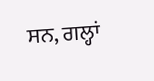ਸਨ, ਗਲ੍ਹਾਂ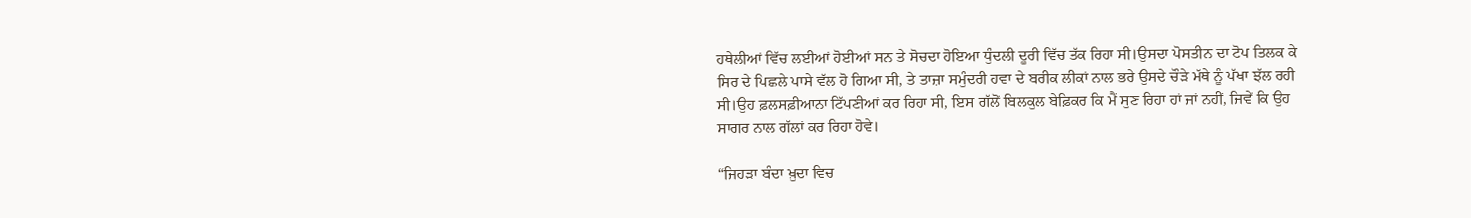ਹਥੇਲੀਆਂ ਵਿੱਚ ਲਈਆਂ ਹੋਈਆਂ ਸਨ ਤੇ ਸੋਚਦਾ ਹੋਇਆ ਧੁੰਦਲੀ ਦੂਰੀ ਵਿੱਚ ਤੱਕ ਰਿਹਾ ਸੀ।ਉਸਦਾ ਪੋਸਤੀਨ ਦਾ ਟੋਪ ਤਿਲਕ ਕੇ ਸਿਰ ਦੇ ਪਿਛਲੇ ਪਾਸੇ ਵੱਲ ਹੋ ਗਿਆ ਸੀ, ਤੇ ਤਾਜ਼ਾ ਸਮੁੰਦਰੀ ਹਵਾ ਦੇ ਬਰੀਕ ਲੀਕਾਂ ਨਾਲ ਭਰੇ ਉਸਦੇ ਚੌੜੇ ਮੱਥੇ ਨੂੰ ਪੱਖਾ ਝੱਲ ਰਹੀ ਸੀ।ਉਹ ਫ਼ਲਸਫ਼ੀਆਨਾ ਟਿੱਪਣੀਆਂ ਕਰ ਰਿਹਾ ਸੀ, ਇਸ ਗੱਲੋਂ ਬਿਲਕੁਲ ਬੇਫ਼ਿਕਰ ਕਿ ਮੈਂ ਸੁਣ ਰਿਹਾ ਹਾਂ ਜਾਂ ਨਹੀਂ, ਜਿਵੇਂ ਕਿ ਉਹ ਸਾਗਰ ਨਾਲ ਗੱਲਾਂ ਕਰ ਰਿਹਾ ਹੋਵੇ।

“ਜਿਹੜਾ ਬੰਦਾ ਖ਼ੁਦਾ ਵਿਚ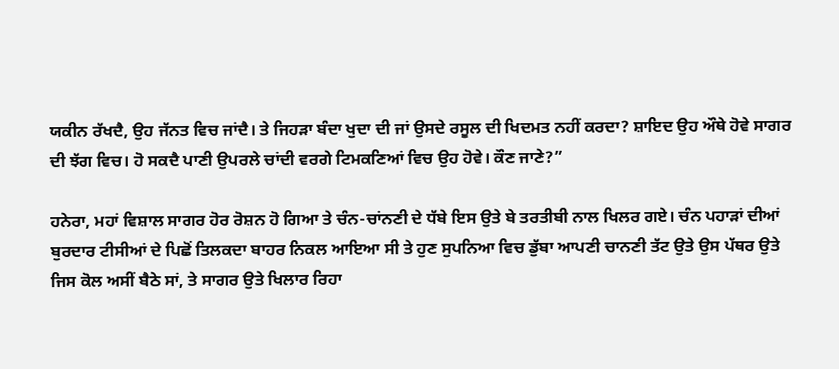ਯਕੀਨ ਰੱਖਦੈ, ਉਹ ਜੱਨਤ ਵਿਚ ਜਾਂਦੈ। ਤੇ ਜਿਹੜਾ ਬੰਦਾ ਖੁਦਾ ਦੀ ਜਾਂ ਉਸਦੇ ਰਸੂਲ ਦੀ ਖਿਦਮਤ ਨਹੀਂ ਕਰਦਾ? ਸ਼ਾਇਦ ਉਹ ਔਥੇ ਹੋਵੇ ਸਾਗਰ ਦੀ ਝੱਗ ਵਿਚ। ਹੋ ਸਕਦੈ ਪਾਣੀ ਉਪਰਲੇ ਚਾਂਦੀ ਵਰਗੇ ਟਿਮਕਣਿਆਂ ਵਿਚ ਉਹ ਹੋਵੇ। ਕੌਣ ਜਾਣੇ?”

ਹਨੇਰਾ, ਮਹਾਂ ਵਿਸ਼ਾਲ ਸਾਗਰ ਹੋਰ ਰੋਸ਼ਨ ਹੋ ਗਿਆ ਤੇ ਚੰਨ-ਚਾਂਨਣੀ ਦੇ ਧੱਬੇ ਇਸ ਉਤੇ ਬੇ ਤਰਤੀਬੀ ਨਾਲ ਖਿਲਰ ਗਏ। ਚੰਨ ਪਹਾੜਾਂ ਦੀਆਂ ਬੁਰਦਾਰ ਟੀਸੀਆਂ ਦੇ ਪਿਛੋਂ ਤਿਲਕਦਾ ਬਾਹਰ ਨਿਕਲ ਆਇਆ ਸੀ ਤੇ ਹੁਣ ਸੁਪਨਿਆ ਵਿਚ ਡੁੱਬਾ ਆਪਣੀ ਚਾਨਣੀ ਤੱਟ ਉਤੇ ਉਸ ਪੱਥਰ ਉਤੇ ਜਿਸ ਕੋਲ ਅਸੀਂ ਬੈਠੇ ਸਾਂ, ਤੇ ਸਾਗਰ ਉਤੇ ਖਿਲਾਰ ਰਿਹਾ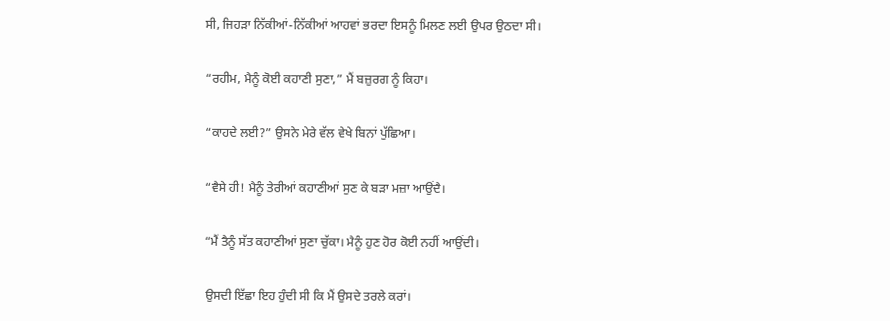ਸੀ, ਜਿਹੜਾ ਨਿੱਕੀਆਂ-ਨਿੱਕੀਆਂ ਆਹਵਾਂ ਭਰਦਾ ਇਸਨੂੰ ਮਿਲਣ ਲਈ ਉਪਰ ਉਠਦਾ ਸੀ।

“ਰਹੀਮ, ਮੈਨੂੰ ਕੋਈ ਕਹਾਣੀ ਸੁਣਾ,” ਮੈਂ ਬਜ਼ੁਰਗ ਨੂੰ ਕਿਹਾ।

“ਕਾਹਦੇ ਲਈ?” ਉਸਨੇ ਮੇਰੇ ਵੱਲ ਵੇਖੇ ਬਿਨਾਂ ਪੁੱਛਿਆ।

“ਵੈਸੇ ਹੀ! ਮੈਨੂੰ ਤੇਰੀਆਂ ਕਹਾਣੀਆਂ ਸੁਣ ਕੇ ਬੜਾ ਮਜ਼ਾ ਆਉਂਦੈ।

“ਮੈਂ ਤੈਨੂੰ ਸੱਤ ਕਹਾਣੀਆਂ ਸੁਣਾ ਚੁੱਕਾ। ਮੈਨੂੰ ਹੁਣ ਹੋਰ ਕੋਈ ਨਹੀਂ ਆਉਂਦੀ।

ਉਸਦੀ ਇੱਛਾ ਇਹ ਹੁੰਦੀ ਸੀ ਕਿ ਮੈਂ ਉਸਦੇ ਤਰਲੇ ਕਰਾਂ।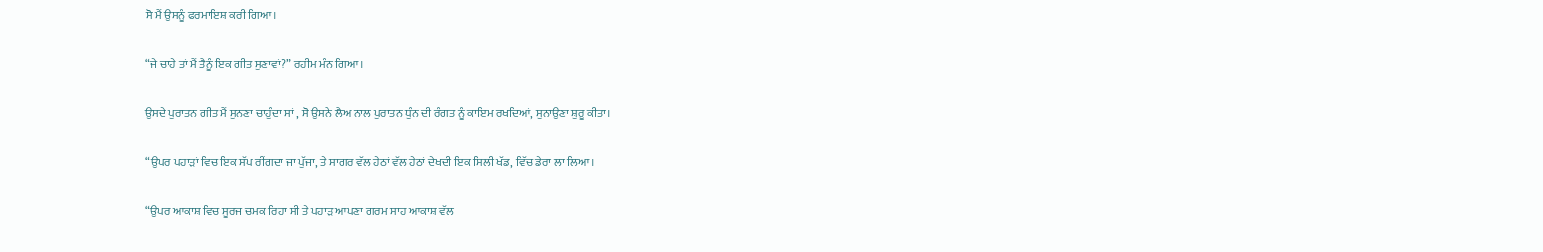ਸੋ ਮੈਂ ਉਸਨੂੰ ਫਰਮਾਇਸ਼ ਕਰੀ ਗਿਆ।

“ਜੇ ਚਾਹੇ ਤਾਂ ਮੈਂ ਤੈਨੂੰ ਇਕ ਗੀਤ ਸੁਣਾਵਾਂ?” ਰਹੀਮ ਮੰਨ ਗਿਆ।

ਉਸਦੇ ਪੁਰਾਤਨ ਗੀਤ ਮੈਂ ਸੁਨਣਾ ਚਾਹੁੰਦਾ ਸਾਂ , ਸੋ ਉਸਨੇ ਲੈਅ ਨਾਲ ਪੁਰਾਤਨ ਧੁੰਨ ਦੀ ਰੰਗਤ ਨੂੰ ਕਾਇਮ ਰਖਦਿਆਂ, ਸੁਨਾਉਣਾ ਸ਼ੁਰੂ ਕੀਤਾ।

“ਉਪਰ ਪਹਾੜਾਂ ਵਿਚ ਇਕ ਸੱਪ ਰੀਂਗਦਾ ਜਾ ਪੁੱਜਾ, ਤੇ ਸਾਗਰ ਵੱਲ ਹੇਠਾਂ ਵੱਲ ਹੇਠਾਂ ਦੇਖਦੀ ਇਕ ਸਿਲੀ ਖੱਡ, ਵਿੱਚ ਡੇਰਾ ਲਾ ਲਿਆ।

“ਉਪਰ ਆਕਾਸ਼ ਵਿਚ ਸੂਰਜ ਚਮਕ ਰਿਹਾ ਸੀ ਤੇ ਪਹਾੜ ਆਪਣਾ ਗਰਮ ਸਾਹ ਆਕਾਸ਼ ਵੱਲ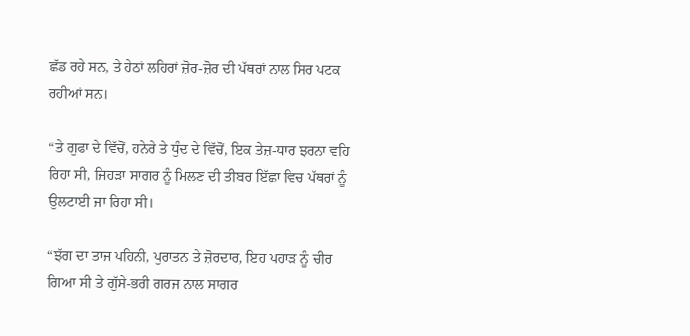ਛੱਡ ਰਹੇ ਸਨ, ਤੇ ਹੇਠਾਂ ਲਹਿਰਾਂ ਜ਼ੋਰ-ਜ਼ੋਰ ਦੀ ਪੱਥਰਾਂ ਨਾਲ ਸਿਰ ਪਟਕ ਰਹੀਆਂ ਸਨ।

“ਤੇ ਗੁਫਾ ਦੇ ਵਿੱਚੋਂ, ਹਨੇਰੇ ਤੇ ਧੁੰਦ ਦੇ ਵਿੱਚੋਂ, ਇਕ ਤੇਜ਼-ਧਾਰ ਝਰਨਾ ਵਹਿ ਰਿਹਾ ਸੀ, ਜਿਹੜਾ ਸਾਗਰ ਨੂੰ ਮਿਲਣ ਦੀ ਤੀਬਰ ਇੱਛਾ ਵਿਚ ਪੱਥਰਾਂ ਨੂੰ ਉਲਟਾਈ ਜਾ ਰਿਹਾ ਸੀ।

“ਝੱਗ ਦਾ ਤਾਜ ਪਹਿਨੀ, ਪੁਰਾਤਨ ਤੇ ਜ਼ੋਰਦਾਰ, ਇਹ ਪਹਾੜ ਨੂੰ ਚੀਰ ਗਿਆ ਸੀ ਤੇ ਗੁੱਸੇ-ਭਰੀ ਗਰਜ ਨਾਲ ਸਾਗਰ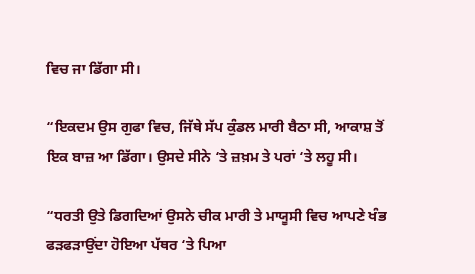ਵਿਚ ਜਾ ਡਿੱਗਾ ਸੀ।

“ਇਕਦਮ ਉਸ ਗੁਫਾ ਵਿਚ, ਜਿੱਥੇ ਸੱਪ ਕੁੰਡਲ ਮਾਰੀ ਬੈਠਾ ਸੀ, ਆਕਾਸ਼ ਤੋਂ ਇਕ ਬਾਜ਼ ਆ ਡਿੱਗਾ। ਉਸਦੇ ਸੀਨੇ ‘ਤੇ ਜ਼ਖ਼ਮ ਤੇ ਪਰਾਂ ‘ਤੇ ਲਹੂ ਸੀ।

“ਧਰਤੀ ਉਤੇ ਡਿਗਦਿਆਂ ਉਸਨੇ ਚੀਕ ਮਾਰੀ ਤੇ ਮਾਯੂਸੀ ਵਿਚ ਆਪਣੇ ਖੰਭ ਫੜਫੜਾਉਂਦਾ ਹੋਇਆ ਪੱਥਰ ‘ਤੇ ਪਿਆ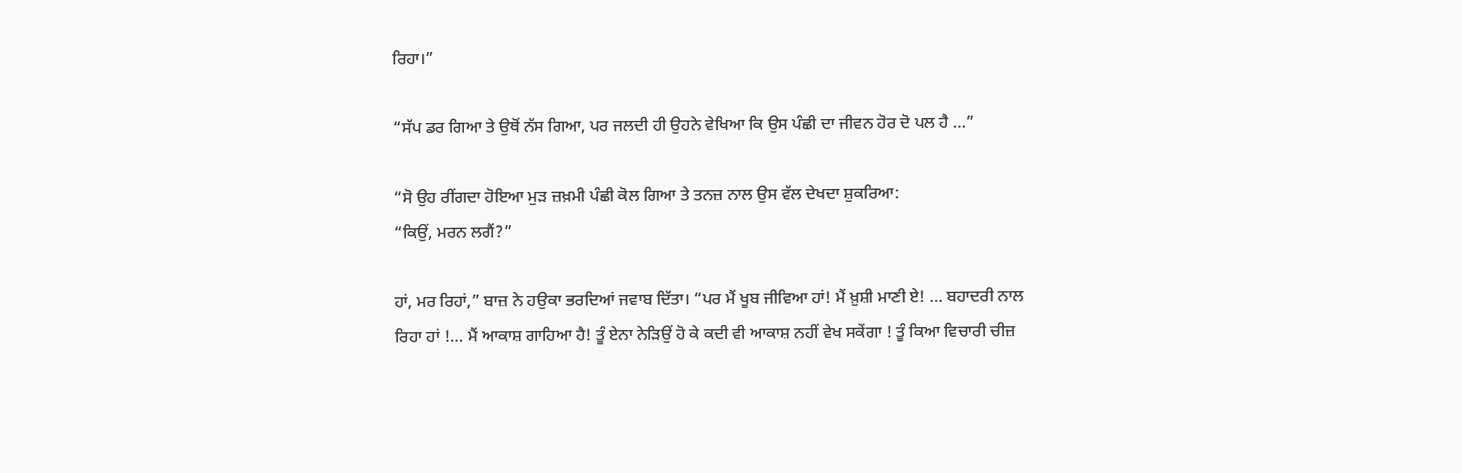ਰਿਹਾ।”

“ਸੱਪ ਡਰ ਗਿਆ ਤੇ ਉਥੋਂ ਨੱਸ ਗਿਆ, ਪਰ ਜਲਦੀ ਹੀ ਉਹਨੇ ਵੇਖਿਆ ਕਿ ਉਸ ਪੰਛੀ ਦਾ ਜੀਵਨ ਹੋਰ ਦੋ ਪਲ ਹੈ …”

“ਸੋ ਉਹ ਰੀਂਗਦਾ ਹੋਇਆ ਮੁੜ ਜ਼ਖ਼ਮੀ ਪੰਛੀ ਕੋਲ ਗਿਆ ਤੇ ਤਨਜ਼ ਨਾਲ ਉਸ ਵੱਲ ਦੇਖਦਾ ਸ਼ੁਕਰਿਆ:
“ਕਿਉਂ, ਮਰਨ ਲਗੈਂ?”

ਹਾਂ, ਮਰ ਰਿਹਾਂ,” ਬਾਜ਼ ਨੇ ਹਉਕਾ ਭਰਦਿਆਂ ਜਵਾਬ ਦਿੱਤਾ। “ਪਰ ਮੈਂ ਖੂਬ ਜੀਵਿਆ ਹਾਂ! ਮੈਂ ਖ਼ੁਸ਼ੀ ਮਾਣੀ ਏ! … ਬਹਾਦਰੀ ਨਾਲ ਰਿਹਾ ਹਾਂ !… ਮੈਂ ਆਕਾਸ਼ ਗਾਹਿਆ ਹੈ! ਤੂੰ ਏਨਾ ਨੇੜਿਉਂ ਹੋ ਕੇ ਕਦੀ ਵੀ ਆਕਾਸ਼ ਨਹੀਂ ਵੇਖ ਸਕੇਂਗਾ ! ਤੂੰ ਕਿਆ ਵਿਚਾਰੀ ਚੀਜ਼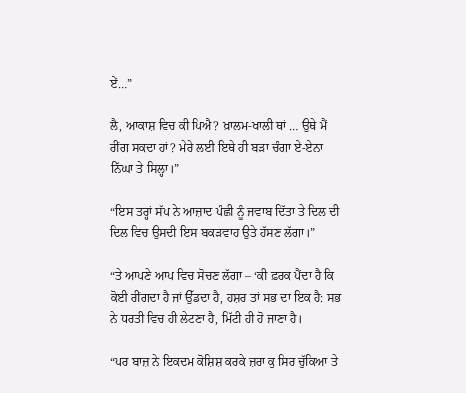ਏਂ…”

ਲੈ, ਆਕਾਸ਼ ਵਿਚ ਕੀ ਪਿਐ? ਖ਼ਾਲਮ-ਖਾਲੀ ਥਾਂ … ਉਥੇ ਮੈਂ ਰੀਂਗ ਸਕਦਾ ਹਾਂ? ਮੇਰੇ ਲਈ ਇਥੇ ਹੀ ਬੜਾ ਚੰਗਾ ਏ-ਏਨਾ ਨਿੱਘਾ ਤੇ ਸਿਲ੍ਹਾ।”

“ਇਸ ਤਰ੍ਹਾਂ ਸੱਪ ਨੇ ਆਜ਼ਾਦ ਪੰਛੀ ਨੂੰ ਜਵਾਬ ਦਿੱਤਾ ਤੇ ਦਿਲ ਦੀ ਦਿਲ ਵਿਚ ਉਸਦੀ ਇਸ ਬਕੜਵਾਹ ਉਤੇ ਹੱਸਣ ਲੱਗਾ।”

“ਤੇ ਆਪਣੇ ਆਪ ਵਿਚ ਸੋਚਣ ਲੱਗਾ – ‘ਕੀ ਫ਼ਰਕ ਪੈਂਦਾ ਹੈ ਕਿ ਕੋਈ ਰੀਂਗਦਾ ਹੈ ਜਾਂ ਉੱਡਦਾ ਹੈ, ਹਸ਼ਰ ਤਾਂ ਸਭ ਦਾ ਇਕ ਹੈ: ਸਭ ਨੇ ਧਰਤੀ ਵਿਚ ਹੀ ਲੇਟਣਾ ਹੈ, ਮਿੱਟੀ ਹੀ ਹੋ ਜਾਣਾ ਹੈ।

“ਪਰ ਬਾਜ਼ ਨੇ ਇਕਦਮ ਕੋਸ਼ਿਸ਼ ਕਰਕੇ ਜ਼ਰਾ ਕੁ ਸਿਰ ਚੁੱਕਿਆ ਤੇ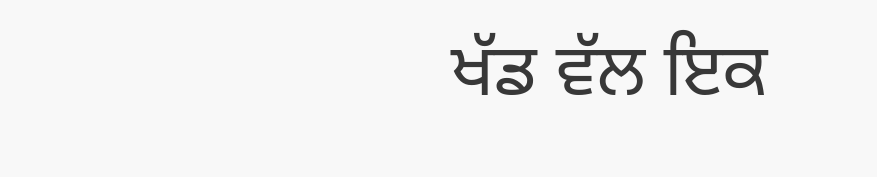ਖੱਡ ਵੱਲ ਇਕ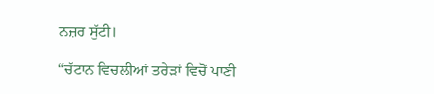ਨਜ਼ਰ ਸੁੱਟੀ।

“ਚੱਟਾਨ ਵਿਚਲੀਆਂ ਤਰੇੜਾਂ ਵਿਚੋਂ ਪਾਣੀ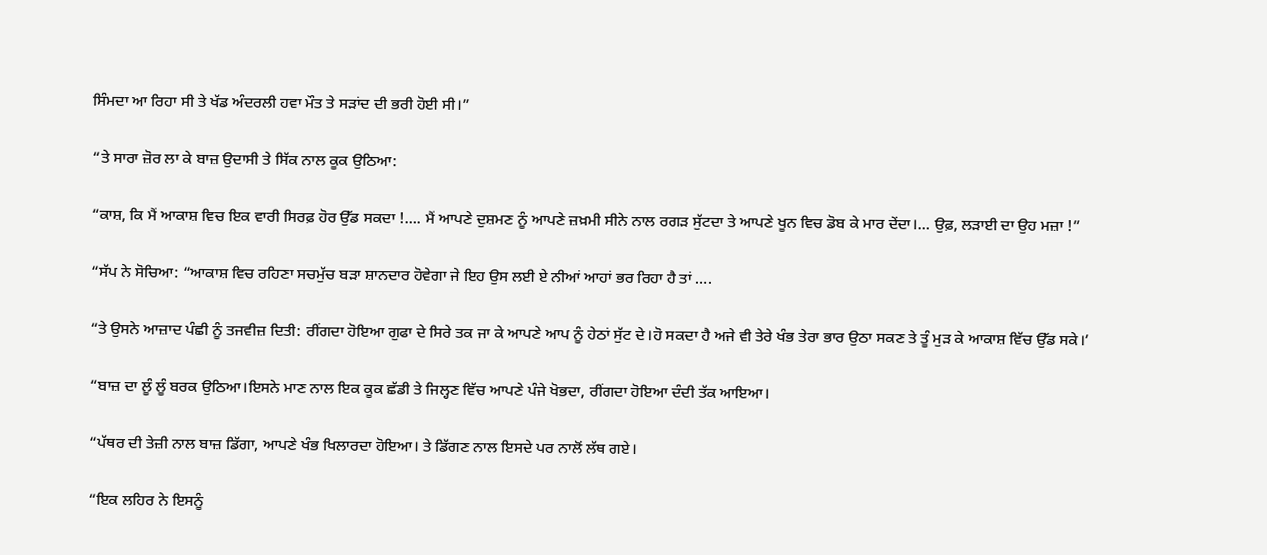ਸਿੰਮਦਾ ਆ ਰਿਹਾ ਸੀ ਤੇ ਖੱਡ ਅੰਦਰਲੀ ਹਵਾ ਮੌਤ ਤੇ ਸੜਾਂਦ ਦੀ ਭਰੀ ਹੋਈ ਸੀ।”

“ਤੇ ਸਾਰਾ ਜ਼ੋਰ ਲਾ ਕੇ ਬਾਜ਼ ਉਦਾਸੀ ਤੇ ਸਿੱਕ ਨਾਲ ਕੂਕ ਉਠਿਆ:

“ਕਾਸ਼, ਕਿ ਮੈਂ ਆਕਾਸ਼ ਵਿਚ ਇਕ ਵਾਰੀ ਸਿਰਫ਼ ਹੋਰ ਉੱਡ ਸਕਦਾ !…. ਮੈਂ ਆਪਣੇ ਦੁਸ਼ਮਣ ਨੂੰ ਆਪਣੇ ਜ਼ਖ਼ਮੀ ਸੀਨੇ ਨਾਲ ਰਗੜ ਸੁੱਟਦਾ ਤੇ ਆਪਣੇ ਖੂਨ ਵਿਚ ਡੋਬ ਕੇ ਮਾਰ ਦੇਂਦਾ।… ਉਫ਼, ਲੜਾਈ ਦਾ ਉਹ ਮਜ਼ਾ !”

“ਸੱਪ ਨੇ ਸੋਚਿਆ: “ਆਕਾਸ਼ ਵਿਚ ਰਹਿਣਾ ਸਚਮੁੱਚ ਬੜਾ ਸ਼ਾਨਦਾਰ ਹੋਵੇਗਾ ਜੇ ਇਹ ਉਸ ਲਈ ਏ ਨੀਆਂ ਆਹਾਂ ਭਰ ਰਿਹਾ ਹੈ ਤਾਂ ….

“ਤੇ ਉਸਨੇ ਆਜ਼ਾਦ ਪੰਛੀ ਨੂੰ ਤਜਵੀਜ਼ ਦਿਤੀ: ਰੀਂਗਦਾ ਹੋਇਆ ਗੁਫਾ ਦੇ ਸਿਰੇ ਤਕ ਜਾ ਕੇ ਆਪਣੇ ਆਪ ਨੂੰ ਹੇਠਾਂ ਸੁੱਟ ਦੇ।ਹੋ ਸਕਦਾ ਹੈ ਅਜੇ ਵੀ ਤੇਰੇ ਖੰਭ ਤੇਰਾ ਭਾਰ ਉਠਾ ਸਕਣ ਤੇ ਤੂੰ ਮੁੜ ਕੇ ਆਕਾਸ਼ ਵਿੱਚ ਉੱਡ ਸਕੇ।’

“ਬਾਜ਼ ਦਾ ਲੂੰ ਲੂੰ ਬਰਕ ਉਠਿਆ।ਇਸਨੇ ਮਾਣ ਨਾਲ ਇਕ ਕੂਕ ਛੱਡੀ ਤੇ ਜਿਲ੍ਹਣ ਵਿੱਚ ਆਪਣੇ ਪੰਜੇ ਖੋਭਦਾ, ਰੀਂਗਦਾ ਹੋਇਆ ਦੰਦੀ ਤੱਕ ਆਇਆ।

“ਪੱਥਰ ਦੀ ਤੇਜ਼ੀ ਨਾਲ ਬਾਜ਼ ਡਿੱਗਾ, ਆਪਣੇ ਖੰਭ ਖਿਲਾਰਦਾ ਹੋਇਆ। ਤੇ ਡਿੱਗਣ ਨਾਲ ਇਸਦੇ ਪਰ ਨਾਲੋਂ ਲੱਥ ਗਏ।

“ਇਕ ਲਹਿਰ ਨੇ ਇਸਨੂੰ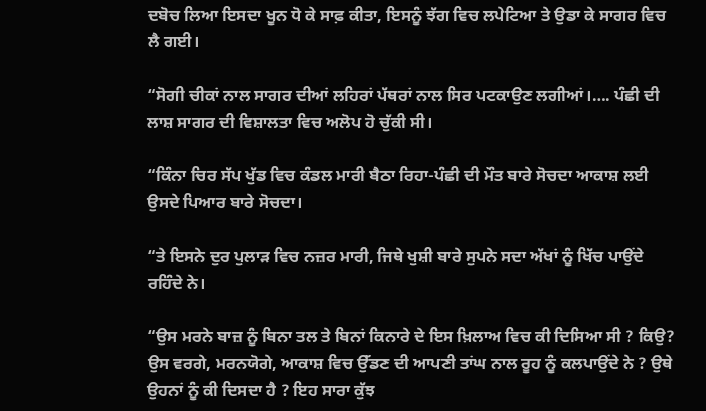ਦਬੋਚ ਲਿਆ ਇਸਦਾ ਖੂਨ ਧੋ ਕੇ ਸਾਫ਼ ਕੀਤਾ, ਇਸਨੂੰ ਝੱਗ ਵਿਚ ਲਪੇਟਿਆ ਤੇ ਉਡਾ ਕੇ ਸਾਗਰ ਵਿਚ ਲੈ ਗਈ।

“ਸੋਗੀ ਚੀਕਾਂ ਨਾਲ ਸਾਗਰ ਦੀਆਂ ਲਹਿਰਾਂ ਪੱਥਰਾਂ ਨਾਲ ਸਿਰ ਪਟਕਾਉਣ ਲਗੀਆਂ।…. ਪੰਛੀ ਦੀ ਲਾਸ਼ ਸਾਗਰ ਦੀ ਵਿਸ਼ਾਲਤਾ ਵਿਚ ਅਲੋਪ ਹੋ ਚੁੱਕੀ ਸੀ।

“ਕਿੰਨਾ ਚਿਰ ਸੱਪ ਖੁੱਡ ਵਿਚ ਕੰਡਲ ਮਾਰੀ ਬੈਠਾ ਰਿਹਾ-ਪੰਛੀ ਦੀ ਮੌਤ ਬਾਰੇ ਸੋਚਦਾ ਆਕਾਸ਼ ਲਈ ਉਸਦੇ ਪਿਆਰ ਬਾਰੇ ਸੋਚਦਾ।

“ਤੇ ਇਸਨੇ ਦੁਰ ਪੁਲਾੜ ਵਿਚ ਨਜ਼ਰ ਮਾਰੀ, ਜਿਥੇ ਖੁਸ਼ੀ ਬਾਰੇ ਸੁਪਨੇ ਸਦਾ ਅੱਖਾਂ ਨੂੰ ਖਿੱਚ ਪਾਉਂਦੇ ਰਹਿੰਦੇ ਨੇ।

“ਉਸ ਮਰਨੇ ਬਾਜ਼ ਨੂੰ ਬਿਨਾ ਤਲ ਤੇ ਬਿਨਾਂ ਕਿਨਾਰੇ ਦੇ ਇਸ ਖ਼ਿਲਾਅ ਵਿਚ ਕੀ ਦਿਸਿਆ ਸੀ ? ਕਿਉ? ਉਸ ਵਰਗੇ, ਮਰਨਯੋਗੇ, ਆਕਾਸ਼ ਵਿਚ ਉੱਡਣ ਦੀ ਆਪਣੀ ਤਾਂਘ ਨਾਲ ਰੂਹ ਨੂੰ ਕਲਪਾਉਂਦੇ ਨੇ ? ਉਥੇ ਉਹਨਾਂ ਨੂੰ ਕੀ ਦਿਸਦਾ ਹੈ ? ਇਹ ਸਾਰਾ ਕੁੱਝ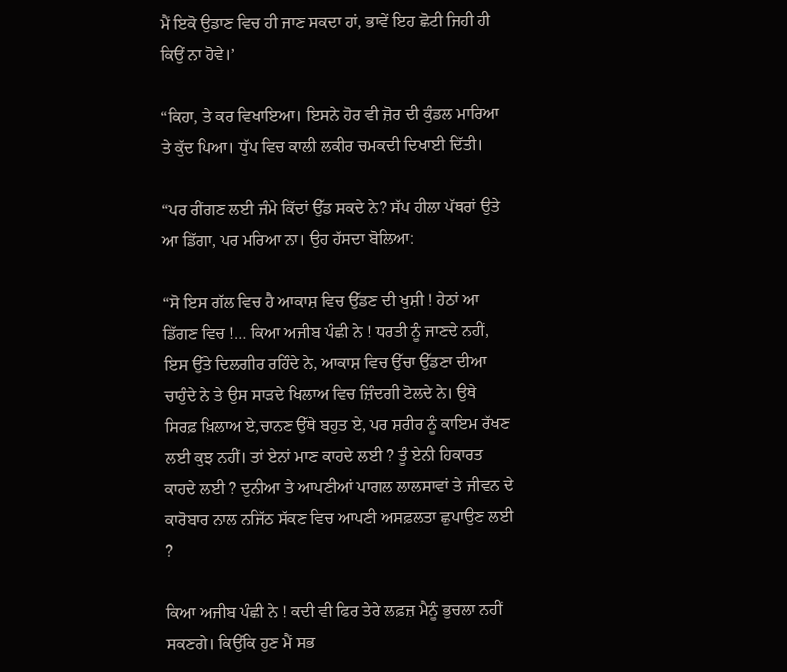ਮੈਂ ਇਕੋ ਉਡਾਣ ਵਿਚ ਹੀ ਜਾਣ ਸਕਦਾ ਹਾਂ, ਭਾਵੇਂ ਇਹ ਛੋਟੀ ਜਿਹੀ ਹੀ ਕਿਉਂ ਨਾ ਹੋਵੇ।’

“ਕਿਹਾ, ਤੇ ਕਰ ਵਿਖਾਇਆ। ਇਸਨੇ ਹੋਰ ਵੀ ਜ਼ੋਰ ਦੀ ਕੁੰਡਲ ਮਾਰਿਆ ਤੇ ਕੁੱਦ ਪਿਆ। ਧੁੱਪ ਵਿਚ ਕਾਲੀ ਲਕੀਰ ਚਮਕਦੀ ਦਿਖਾਈ ਦਿੱਤੀ।

“ਪਰ ਰੀਂਗਣ ਲਈ ਜੰਮੇ ਕਿੱਦਾਂ ਉੱਡ ਸਕਦੇ ਨੇ? ਸੱਪ ਹੀਲਾ ਪੱਥਰਾਂ ਉਤੇ ਆ ਡਿੱਗਾ, ਪਰ ਮਰਿਆ ਨਾ। ਉਹ ਹੱਸਦਾ ਬੋਲਿਆ:

“ਸੋ ਇਸ ਗੱਲ ਵਿਚ ਹੈ ਆਕਾਸ਼ ਵਿਚ ਉੱਡਣ ਦੀ ਖੁਸ਼ੀ ! ਹੇਠਾਂ ਆ ਡਿੱਗਣ ਵਿਚ !… ਕਿਆ ਅਜੀਬ ਪੰਛੀ ਨੇ ! ਧਰਤੀ ਨੂੰ ਜਾਣਦੇ ਨਹੀਂ, ਇਸ ਉੱਤੇ ਦਿਲਗੀਰ ਰਹਿੰਦੇ ਨੇ, ਆਕਾਸ਼ ਵਿਚ ਉੱਚਾ ਉੱਡਣਾ ਦੀਆ ਚਾਹੁੰਦੇ ਨੇ ਤੇ ਉਸ ਸਾੜਦੇ ਖਿਲਾਅ ਵਿਚ ਜ਼ਿੰਦਗੀ ਟੋਲਦੇ ਨੇ। ਉਥੇ ਸਿਰਫ਼ ਖ਼ਿਲਾਅ ਏ,ਚਾਨਣ ਉੱਥੇ ਬਹੁਤ ਏ, ਪਰ ਸ਼ਰੀਰ ਨੂੰ ਕਾਇਮ ਰੱਖਣ ਲਈ ਕੁਝ ਨਹੀਂ। ਤਾਂ ਏਨਾਂ ਮਾਣ ਕਾਹਦੇ ਲਈ ? ਤੂੰ ਏਨੀ ਹਿਕਾਰਤ ਕਾਹਦੇ ਲਈ ? ਦੁਨੀਆ ਤੇ ਆਪਣੀਆਂ ਪਾਗਲ ਲਾਲਸਾਵਾਂ ਤੇ ਜੀਵਨ ਦੇ ਕਾਰੋਬਾਰ ਨਾਲ ਨਜਿੱਠ ਸੱਕਣ ਵਿਚ ਆਪਣੀ ਅਸਫ਼ਲਤਾ ਛੁਪਾਉਣ ਲਈ ?

ਕਿਆ ਅਜੀਬ ਪੰਛੀ ਨੇ ! ਕਦੀ ਵੀ ਫਿਰ ਤੇਰੇ ਲਫ਼ਜ਼ ਮੈਨੂੰ ਭੁਚਲਾ ਨਹੀਂ ਸਕਣਗੇ। ਕਿਉਂਕਿ ਹੁਣ ਮੈਂ ਸਭ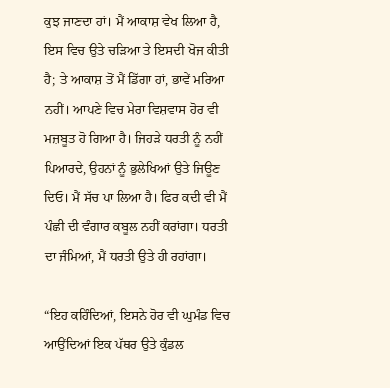ਕੁਝ ਜਾਣਦਾ ਹਾਂ। ਮੈਂ ਆਕਾਸ਼ ਵੇਖ ਲਿਆ ਹੈ, ਇਸ ਵਿਚ ਉਤੇ ਚੜਿਆ ਤੇ ਇਸਦੀ ਖੋਜ ਕੀਤੀ ਹੈ; ਤੇ ਆਕਾਸ਼ ਤੋਂ ਮੈਂ ਡਿੱਗਾ ਹਾਂ, ਭਾਵੇਂ ਮਰਿਆ ਨਹੀਂ। ਆਪਣੇ ਵਿਚ ਮੇਰਾ ਵਿਸ਼ਵਾਸ ਹੋਰ ਵੀ ਮਜ਼ਬੂਤ ਹੋ ਗਿਆ ਹੈ। ਜਿਹੜੇ ਧਰਤੀ ਨੂੰ ਨਹੀਂ ਪਿਆਰਦੇ, ਉਹਨਾਂ ਨੂੰ ਭੁਲੇਖਿਆਂ ਉਤੇ ਜਿਊਣ ਦਿਓ। ਮੈਂ ਸੱਚ ਪਾ ਲਿਆ ਹੈ। ਫਿਰ ਕਦੀ ਵੀ ਮੈਂ ਪੰਛੀ ਦੀ ਵੰਗਾਰ ਕਬੂਲ ਨਹੀਂ ਕਰਾਂਗਾ। ਧਰਤੀ ਦਾ ਜੰਮਿਆਂ, ਮੈਂ ਧਰਤੀ ਉਤੇ ਹੀ ਰਹਾਂਗਾ।

“ਇਹ ਕਹਿੰਦਿਆਂ, ਇਸਨੇ ਹੋਰ ਵੀ ਘੁਮੰਡ ਵਿਚ ਆਉਂਦਿਆਂ ਇਕ ਪੱਥਰ ਉਤੇ ਕੁੰਡਲ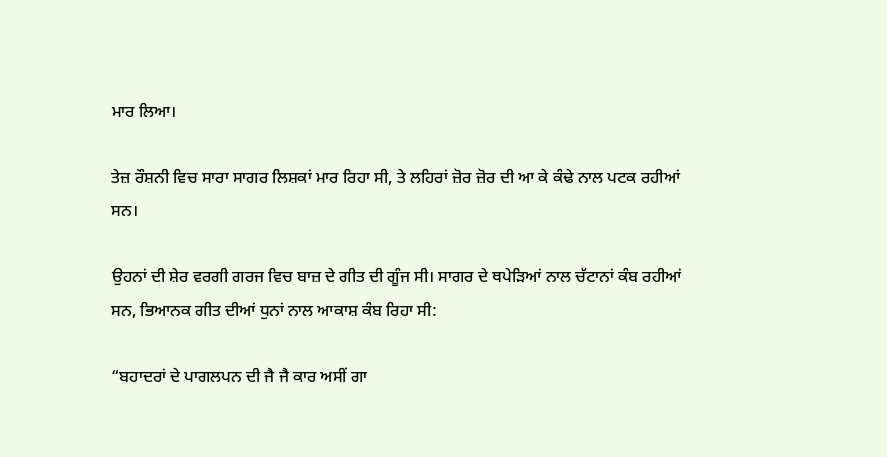ਮਾਰ ਲਿਆ।

ਤੇਜ਼ ਰੌਸ਼ਨੀ ਵਿਚ ਸਾਰਾ ਸਾਗਰ ਲਿਸ਼ਕਾਂ ਮਾਰ ਰਿਹਾ ਸੀ, ਤੇ ਲਹਿਰਾਂ ਜ਼ੋਰ ਜ਼ੋਰ ਦੀ ਆ ਕੇ ਕੰਢੇ ਨਾਲ ਪਟਕ ਰਹੀਆਂ ਸਨ।

ਉਹਨਾਂ ਦੀ ਸ਼ੇਰ ਵਰਗੀ ਗਰਜ ਵਿਚ ਬਾਜ਼ ਦੇ ਗੀਤ ਦੀ ਗੂੰਜ ਸੀ। ਸਾਗਰ ਦੇ ਥਪੇੜਿਆਂ ਨਾਲ ਚੱਟਾਨਾਂ ਕੰਬ ਰਹੀਆਂ ਸਨ, ਭਿਆਨਕ ਗੀਤ ਦੀਆਂ ਧੁਨਾਂ ਨਾਲ ਆਕਾਸ਼ ਕੰਬ ਰਿਹਾ ਸੀ:

“ਬਹਾਦਰਾਂ ਦੇ ਪਾਗਲਪਨ ਦੀ ਜੈ ਜੈ ਕਾਰ ਅਸੀਂ ਗਾ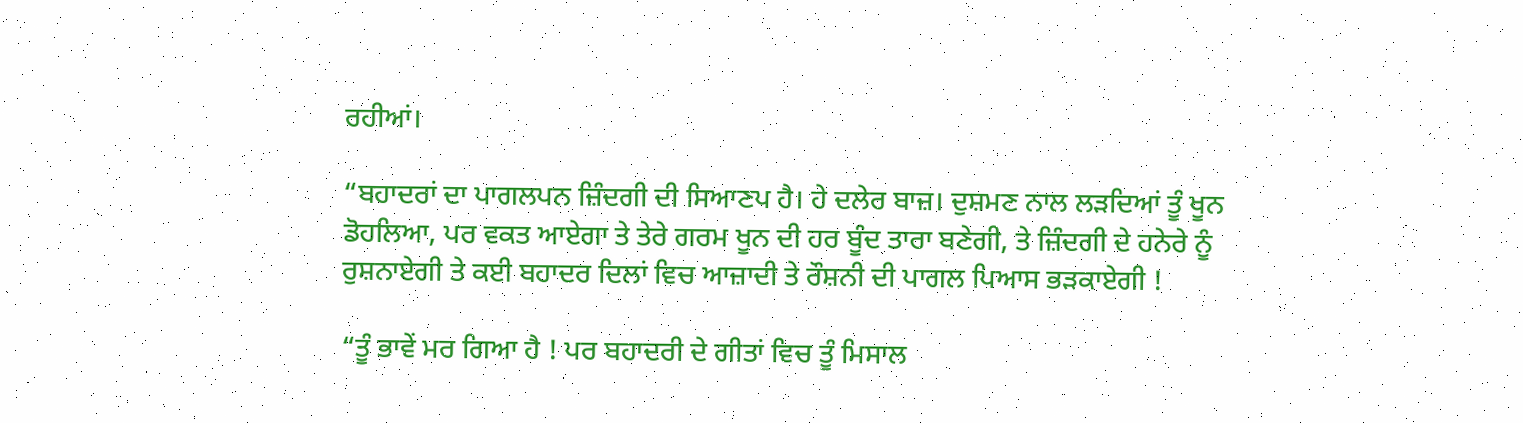ਰਹੀਆਂ।

“ਬਹਾਦਰਾਂ ਦਾ ਪਾਗਲਪਨ ਜ਼ਿੰਦਗੀ ਦੀ ਸਿਆਣਪ ਹੈ। ਹੇ ਦਲੇਰ ਬਾਜ਼। ਦੁਸ਼ਮਣ ਨਾਲ ਲੜਦਿਆਂ ਤੂੰ ਖੂਨ ਡੋਹਲਿਆ, ਪਰ ਵਕਤ ਆਏਗਾ ਤੇ ਤੇਰੇ ਗਰਮ ਖੂਨ ਦੀ ਹਰ ਬੂੰਦ ਤਾਰਾ ਬਣੇਗੀ, ਤੇ ਜ਼ਿੰਦਗੀ ਦੇ ਹਨੇਰੇ ਨੂੰ ਰੁਸ਼ਨਾਏਗੀ ਤੇ ਕਈ ਬਹਾਦਰ ਦਿਲਾਂ ਵਿਚ ਆਜ਼ਾਦੀ ਤੇ ਰੌਸ਼ਨੀ ਦੀ ਪਾਗਲ ਪਿਆਸ ਭੜਕਾਏਗੀ !

“ਤੂੰ ਭਾਵੇਂ ਮਰ ਗਿਆ ਹੈ ! ਪਰ ਬਹਾਦਰੀ ਦੇ ਗੀਤਾਂ ਵਿਚ ਤੂੰ ਮਿਸਾਲ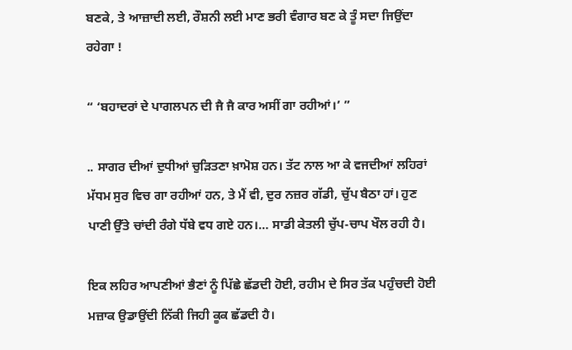ਬਣਕੇ, ਤੇ ਆਜ਼ਾਦੀ ਲਈ, ਰੌਸ਼ਨੀ ਲਈ ਮਾਣ ਭਰੀ ਵੰਗਾਰ ਬਣ ਕੇ ਤੂੰ ਸਦਾ ਜਿਉਂਦਾ ਰਹੇਗਾ !

“ ‘ਬਹਾਦਰਾਂ ਦੇ ਪਾਗਲਪਨ ਦੀ ਜੈ ਜੈ ਕਾਰ ਅਸੀਂ ਗਾ ਰਹੀਆਂ।’ ”

.. ਸਾਗਰ ਦੀਆਂ ਦੁਧੀਆਂ ਚੁੜਿਤਣਾ ਖ਼ਾਮੋਸ਼ ਹਨ। ਤੱਟ ਨਾਲ ਆ ਕੇ ਵਜਦੀਆਂ ਲਹਿਰਾਂ ਮੱਧਮ ਸੁਰ ਵਿਚ ਗਾ ਰਹੀਆਂ ਹਨ, ਤੇ ਮੈਂ ਵੀ, ਦੁਰ ਨਜ਼ਰ ਗੱਡੀ, ਚੁੱਪ ਬੈਠਾ ਹਾਂ। ਹੁਣ ਪਾਣੀ ਉੱਤੇ ਚਾਂਦੀ ਰੰਗੇ ਧੱਬੇ ਵਧ ਗਏ ਹਨ।… ਸਾਡੀ ਕੇਤਲੀ ਚੁੱਪ-ਚਾਪ ਖੌਲ ਰਹੀ ਹੈ।

ਇਕ ਲਹਿਰ ਆਪਣੀਆਂ ਭੈਣਾਂ ਨੂੰ ਪਿੱਛੇ ਛੱਡਦੀ ਹੋਈ, ਰਹੀਮ ਦੇ ਸਿਰ ਤੱਕ ਪਹੁੰਚਦੀ ਹੋਈ ਮਜ਼ਾਕ ਉਡਾਉਂਦੀ ਨਿੱਕੀ ਜਿਹੀ ਕੂਕ ਛੱਡਦੀ ਹੈ।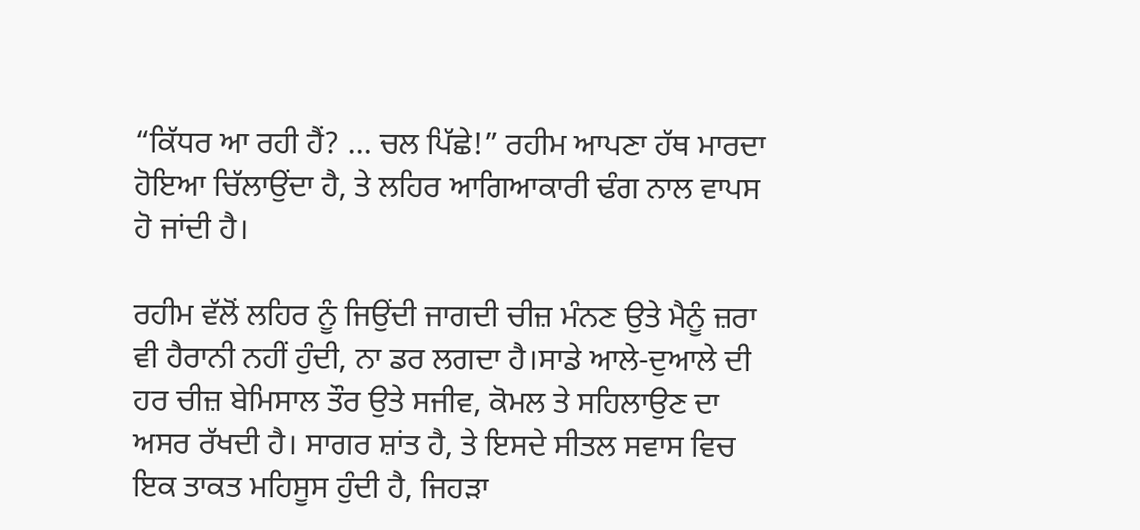“ਕਿੱਧਰ ਆ ਰਹੀ ਹੈਂ? … ਚਲ ਪਿੱਛੇ!” ਰਹੀਮ ਆਪਣਾ ਹੱਥ ਮਾਰਦਾ ਹੋਇਆ ਚਿੱਲਾਉਂਦਾ ਹੈ, ਤੇ ਲਹਿਰ ਆਗਿਆਕਾਰੀ ਢੰਗ ਨਾਲ ਵਾਪਸ ਹੋ ਜਾਂਦੀ ਹੈ।

ਰਹੀਮ ਵੱਲੋਂ ਲਹਿਰ ਨੂੰ ਜਿਉਂਦੀ ਜਾਗਦੀ ਚੀਜ਼ ਮੰਨਣ ਉਤੇ ਮੈਨੂੰ ਜ਼ਰਾ ਵੀ ਹੈਰਾਨੀ ਨਹੀਂ ਹੁੰਦੀ, ਨਾ ਡਰ ਲਗਦਾ ਹੈ।ਸਾਡੇ ਆਲੇ-ਦੁਆਲੇ ਦੀ ਹਰ ਚੀਜ਼ ਬੇਮਿਸਾਲ ਤੌਰ ਉਤੇ ਸਜੀਵ, ਕੋਮਲ ਤੇ ਸਹਿਲਾਉਣ ਦਾ ਅਸਰ ਰੱਖਦੀ ਹੈ। ਸਾਗਰ ਸ਼ਾਂਤ ਹੈ, ਤੇ ਇਸਦੇ ਸੀਤਲ ਸਵਾਸ ਵਿਚ ਇਕ ਤਾਕਤ ਮਹਿਸੂਸ ਹੁੰਦੀ ਹੈ, ਜਿਹੜਾ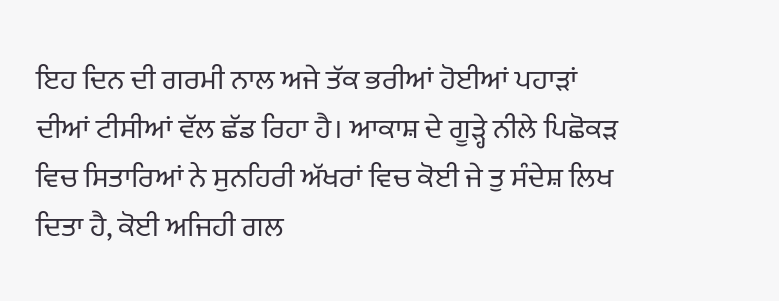ਇਹ ਦਿਨ ਦੀ ਗਰਮੀ ਨਾਲ ਅਜੇ ਤੱਕ ਭਰੀਆਂ ਹੋਈਆਂ ਪਹਾੜਾਂ ਦੀਆਂ ਟੀਸੀਆਂ ਵੱਲ ਛੱਡ ਰਿਹਾ ਹੈ। ਆਕਾਸ਼ ਦੇ ਗੂੜ੍ਹੇ ਨੀਲੇ ਪਿਛੋਕੜ ਵਿਚ ਸਿਤਾਰਿਆਂ ਨੇ ਸੁਨਹਿਰੀ ਅੱਖਰਾਂ ਵਿਚ ਕੋਈ ਜੇ ਤੁ ਸੰਦੇਸ਼ ਲਿਖ ਦਿਤਾ ਹੈ, ਕੋਈ ਅਜਿਹੀ ਗਲ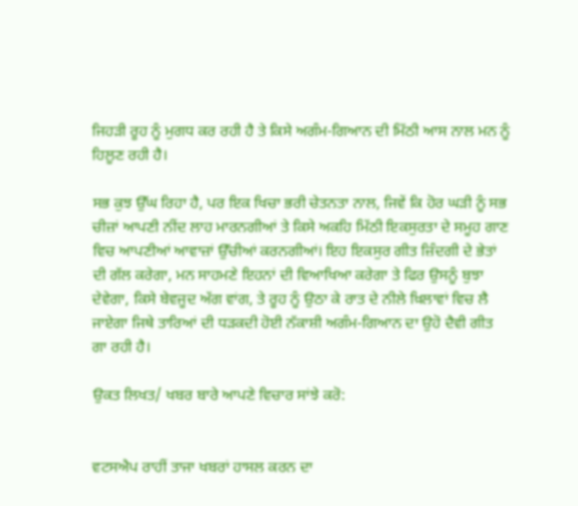ਜਿਹੜੀ ਰੂਹ ਨੂੰ ਮੁਗਧ ਕਰ ਰਹੀ ਹੈ ਤੇ ਕਿਸੇ ਅਗੰਮ-ਗਿਆਨ ਦੀ ਮਿੱਠੀ ਆਸ ਨਾਲ ਮਨ ਨੂੰ ਹਿਲੂਣ ਰਹੀ ਹੈ।

ਸਭ ਕੁਝ ਉੱਘ ਰਿਹਾ ਹੈ, ਪਰ ਇਕ ਖਿਚਾ ਭਰੀ ਚੇਤਨਤਾ ਨਾਲ, ਜਿਵੇਂ ਕਿ ਹੋਰ ਘੜੀ ਨੂੰ ਸਭ ਚੀਜ਼ਾਂ ਆਪਣੀ ਨੀਂਦ ਲਾਹ ਮਾਰਨਗੀਆਂ ਤੇ ਕਿਸੇ ਅਕਹਿ ਮਿੱਠੀ ਇਕਸੁਰਤਾ ਦੇ ਸਮੂਹ ਗਾਣ ਵਿਚ ਆਪਣੀਆਂ ਆਵਾਜ਼ਾਂ ਉੱਚੀਆਂ ਕਰਨਗੀਆਂ। ਇਹ ਇਕਸੁਰ ਗੀਤ ਜ਼ਿੰਦਗੀ ਦੇ ਭੇਤਾਂ ਦੀ ਗੱਲ ਕਰੇਗਾ, ਮਨ ਸਾਹਮਣੇ ਇਹਨਾਂ ਦੀ ਵਿਆਖਿਆ ਕਰੇਗਾ ਤੇ ਫਿਰ ਉਸਨੂੰ ਬੁਝਾ ਦੇਵੇਗਾ, ਕਿਸੇ ਬੇਵਜੂਦ ਅੱਗ ਵਾਂਗ, ਤੇ ਰੂਹ ਨੂੰ ਉਠਾ ਕੇ ਰਾਤ ਦੇ ਨੀਲੇ ਖ਼ਿਲਾਵਾਂ ਵਿਚ ਲੈ ਜਾਏਗਾ ਜਿਥੇ ਤਾਰਿਆਂ ਦੀ ਧੜਕਦੀ ਹੋਈ ਨੱਕਾਸ਼ੀ ਅਗੰਮ-ਗਿਆਨ ਦਾ ਉਹੋ ਦੈਵੀ ਗੀਤ ਗਾ ਰਹੀ ਹੈ।

ਉਕਤ ਲਿਖਤ/ ਖਬਰ ਬਾਰੇ ਆਪਣੇ ਵਿਚਾਰ ਸਾਂਝੇ ਕਰੋ:


ਵਟਸਐਪ ਰਾਹੀਂ ਤਾਜਾ ਖਬਰਾਂ ਹਾਸਲ ਕਰਨ ਦਾ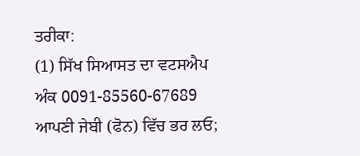ਤਰੀਕਾ:
(1) ਸਿੱਖ ਸਿਆਸਤ ਦਾ ਵਟਸਐਪ ਅੰਕ 0091-85560-67689 ਆਪਣੀ ਜੇਬੀ (ਫੋਨ) ਵਿੱਚ ਭਰ ਲਓ;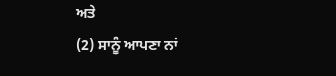ਅਤੇ
(2) ਸਾਨੂੰ ਆਪਣਾ ਨਾਂ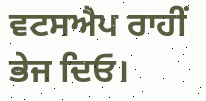ਵਟਸਐਪ ਰਾਹੀਂ ਭੇਜ ਦਿਓ।